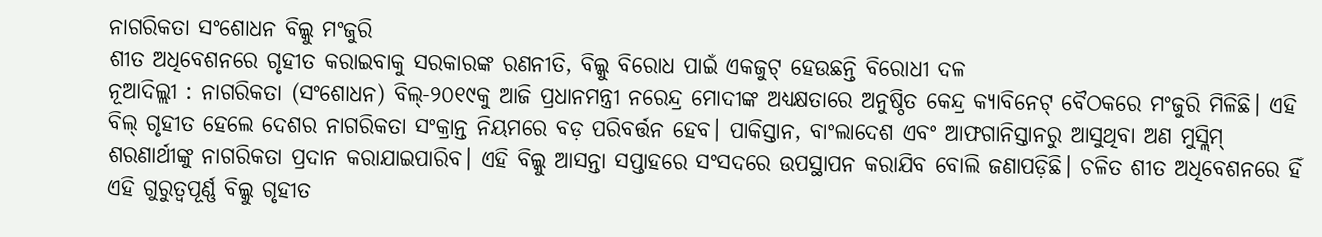ନାଗରିକତା ସଂଶୋଧନ ବିଲ୍କୁ ମଂଜୁରି
ଶୀତ ଅଧିବେଶନରେ ଗୃହୀତ କରାଇବାକୁ ସରକାରଙ୍କ ରଣନୀତି, ବିଲ୍କୁ ବିରୋଧ ପାଇଁ ଏକଜୁଟ୍ ହେଉଛନ୍ତି ବିରୋଧୀ ଦଳ
ନୂଆଦିଲ୍ଲୀ : ନାଗରିକତା (ସଂଶୋଧନ) ବିଲ୍-୨୦୧୯କୁ ଆଜି ପ୍ରଧାନମନ୍ତ୍ରୀ ନରେନ୍ଦ୍ର ମୋଦୀଙ୍କ ଅଧ୍ୟକ୍ଷତାରେ ଅନୁଷ୍ଠିତ କେନ୍ଦ୍ର କ୍ୟାବିନେଟ୍ ବୈଠକରେ ମଂଜୁରି ମିଳିଛି। ଏହି ବିଲ୍ ଗୃହୀତ ହେଲେ ଦେଶର ନାଗରିକତା ସଂକ୍ରାନ୍ତ ନିୟମରେ ବଡ଼ ପରିବର୍ତ୍ତନ ହେବ। ପାକିସ୍ତାନ, ବାଂଲାଦେଶ ଏବଂ ଆଫଗାନିସ୍ତାନରୁ ଆସୁଥିବା ଅଣ ମୁସ୍ଲିମ୍ ଶରଣାର୍ଥୀଙ୍କୁ ନାଗରିକତା ପ୍ରଦାନ କରାଯାଇପାରିବ। ଏହି ବିଲ୍କୁ ଆସନ୍ତା ସପ୍ତାହରେ ସଂସଦରେ ଉପସ୍ଥାପନ କରାଯିବ ବୋଲି ଜଣାପଡ଼ିଛି। ଚଳିତ ଶୀତ ଅଧିବେଶନରେ ହିଁ ଏହି ଗୁରୁତ୍ବପୂର୍ଣ୍ଣ ବିଲ୍କୁ ଗୃହୀତ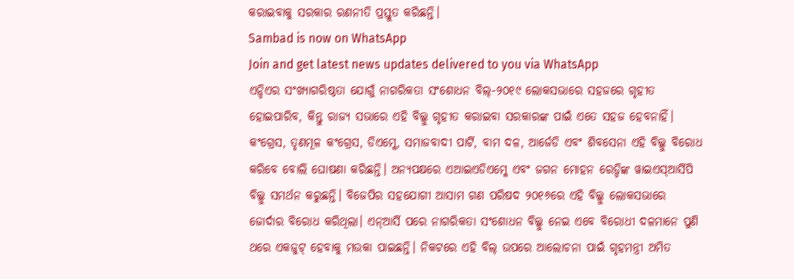କରାଇବାକୁ ସରକାର ରଣନୀତି ପ୍ରସ୍ତୁତ କରିଛନ୍ତି।
Sambad is now on WhatsApp
Join and get latest news updates delivered to you via WhatsApp
ଏନ୍ଡିଏର ସଂଖ୍ୟାଗରିଷ୍ଠତା ଯୋଗୁଁ ନାଗରିକତା ସଂଶୋଧନ ବିଲ୍-୨୦୧୯ ଲୋକସଭାରେ ସହଜରେ ଗୃହୀତ ହୋଇପାରିବ, କିନ୍ତୁ ରାଜ୍ୟ ସଭାରେ ଏହି ବିଲ୍କୁ ଗୃହୀତ କରାଇବା ସରକାରଙ୍କ ପାଇଁ ଏତେ ସହଜ ହେବନାହିଁ। କଂଗ୍ରେସ, ତୃଣମୂଳ କଂଗ୍ରେସ, ଡିଏମ୍କେ, ସମାଜବାଦୀ ପାର୍ଟି, ବାମ ଦଳ, ଆର୍ଜେଡି ଏବଂ ଶିବସେନା ଏହି ବିଲ୍କୁ ବିରୋଧ କରିବେ ବୋଲି ଘୋଷଣା କରିଛନ୍ତି। ଅନ୍ୟପକ୍ଷରେ ଏଆଇଏଡିଏମ୍କେ ଏବଂ ଜଗନ ମୋହନ ରେଡ୍ଡିଙ୍କ ୱାଇଏସ୍ଆର୍ସିପି ବିଲ୍କୁ ସମର୍ଥନ କରୁଛନ୍ତି। ବିଜେପିର ସହଯୋଗୀ ଆସାମ ଗଣ ପରିଷଦ ୨୦୧୬ରେ ଏହି ବିଲ୍କୁ ଲୋକସଭାରେ ଜୋର୍ଦାର ବିରୋଧ କରିଥିଲା। ଏନ୍ଆର୍ସି ପରେ ନାଗରିକତା ସଂଶୋଧନ ବିଲ୍କୁ ନେଇ ଏବେ ବିରୋଧୀ ଦଳମାନେ ପୁଣି ଥରେ ଏକଜୁଟ୍ ହେବାକୁ ମଉକା ପାଇଛନ୍ତି। ନିକଟରେ ଏହି ବିଲ୍ ଉପରେ ଆଲୋଚନା ପାଇଁ ଗୃହମନ୍ତ୍ରୀ ଅମିତ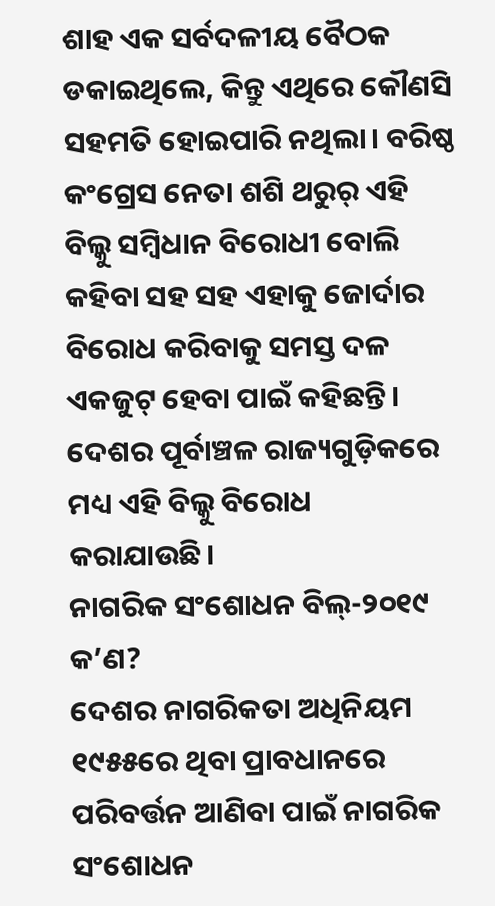ଶାହ ଏକ ସର୍ବଦଳୀୟ ବୈଠକ ଡକାଇଥିଲେ, କିନ୍ତୁ ଏଥିରେ କୌଣସି ସହମତି ହୋଇପାରି ନଥିଲା। ବରିଷ୍ଠ କଂଗ୍ରେସ ନେତା ଶଶି ଥରୁର୍ ଏହି ବିଲ୍କୁ ସମ୍ବିଧାନ ବିରୋଧୀ ବୋଲି କହିବା ସହ ସହ ଏହାକୁ ଜୋର୍ଦାର ବିରୋଧ କରିବାକୁ ସମସ୍ତ ଦଳ ଏକଜୁଟ୍ ହେବା ପାଇଁ କହିଛନ୍ତି। ଦେଶର ପୂର୍ବାଞ୍ଚଳ ରାଜ୍ୟଗୁଡ଼ିକରେ ମଧ୍ୟ ଏହି ବିଲ୍କୁ ବିରୋଧ କରାଯାଉଛି।
ନାଗରିକ ସଂଶୋଧନ ବିଲ୍-୨୦୧୯ କ’ଣ?
ଦେଶର ନାଗରିକତା ଅଧିନିୟମ ୧୯୫୫ରେ ଥିବା ପ୍ରାବଧାନରେ ପରିବର୍ତ୍ତନ ଆଣିବା ପାଇଁ ନାଗରିକ ସଂଶୋଧନ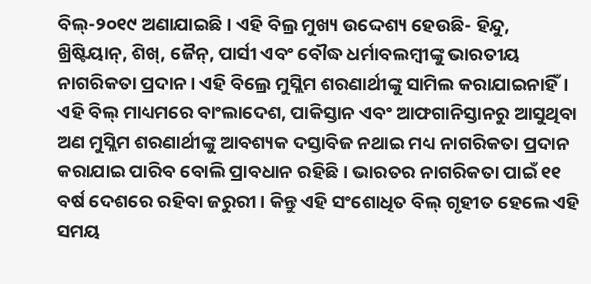ବିଲ୍-୨୦୧୯ ଅଣାଯାଇଛି। ଏହି ବିଲ୍ର ମୁଖ୍ୟ ଉଦ୍ଦେଶ୍ୟ ହେଉଛି- ହିନ୍ଦୁ, ଖ୍ରିଷ୍ଟିୟାନ୍, ଶିଖ୍, ଜୈନ୍, ପାର୍ସୀ ଏବଂ ବୌଦ୍ଧ ଧର୍ମାବଲମ୍ବୀଙ୍କୁ ଭାରତୀୟ ନାଗରିକତା ପ୍ରଦାନ। ଏହି ବିଲ୍ରେ ମୁସ୍ଲିମ ଶରଣାର୍ଥୀଙ୍କୁ ସାମିଲ କରାଯାଇନାହିଁ। ଏହି ବିଲ୍ ମାଧ୍ୟମରେ ବାଂଲାଦେଶ, ପାକିସ୍ତାନ ଏବଂ ଆଫଗାନିସ୍ତାନରୁ ଆସୁଥିବା ଅଣ ମୁସ୍ଲିମ ଶରଣାର୍ଥୀଙ୍କୁ ଆବଶ୍ୟକ ଦସ୍ତାବିଜ ନଥାଇ ମଧ୍ୟ ନାଗରିକତା ପ୍ରଦାନ କରାଯାଇ ପାରିବ ବୋଲି ପ୍ରାବଧାନ ରହିଛି। ଭାରତର ନାଗରିକତା ପାଇଁ ୧୧ ବର୍ଷ ଦେଶରେ ରହିବା ଜରୁରୀ। କିନ୍ତୁ ଏହି ସଂଶୋଧିତ ବିଲ୍ ଗୃହୀତ ହେଲେ ଏହି ସମୟ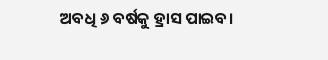ଅବଧି ୬ ବର୍ଷକୁ ହ୍ରାସ ପାଇବ।